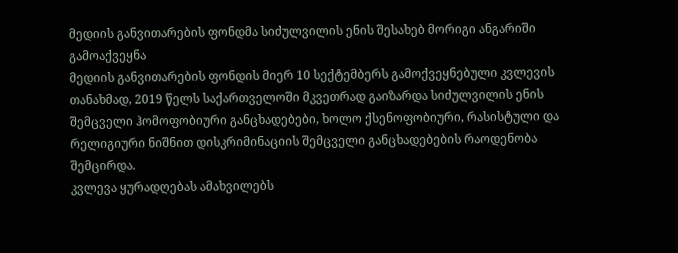მედიის განვითარების ფონდმა სიძულვილის ენის შესახებ მორიგი ანგარიში გამოაქვეყნა
მედიის განვითარების ფონდის მიერ 10 სექტემბერს გამოქვეყნებული კვლევის თანახმად, 2019 წელს საქართველოში მკვეთრად გაიზარდა სიძულვილის ენის შემცველი ჰომოფობიური განცხადებები, ხოლო ქსენოფობიური, რასისტული და რელიგიური ნიშნით დისკრიმინაციის შემცველი განცხადებების რაოდენობა შემცირდა.
კვლევა ყურადღებას ამახვილებს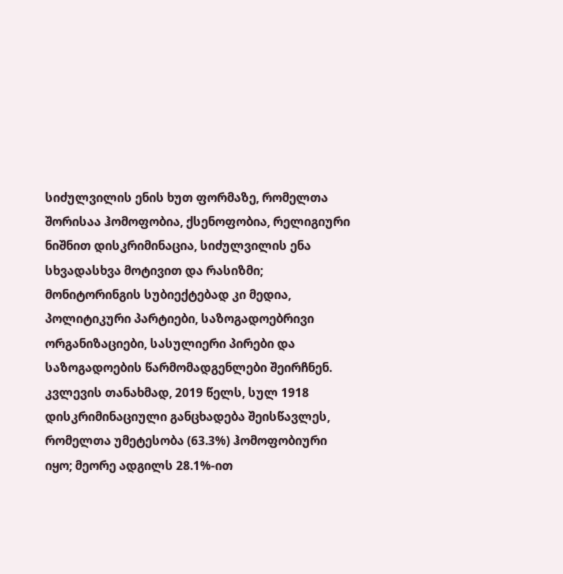სიძულვილის ენის ხუთ ფორმაზე, რომელთა შორისაა ჰომოფობია, ქსენოფობია, რელიგიური ნიშნით დისკრიმინაცია, სიძულვილის ენა სხვადასხვა მოტივით და რასიზმი; მონიტორინგის სუბიექტებად კი მედია, პოლიტიკური პარტიები, საზოგადოებრივი ორგანიზაციები, სასულიერი პირები და საზოგადოების წარმომადგენლები შეირჩნენ.
კვლევის თანახმად, 2019 წელს, სულ 1918 დისკრიმინაციული განცხადება შეისწავლეს, რომელთა უმეტესობა (63.3%) ჰომოფობიური იყო; მეორე ადგილს 28.1%-ით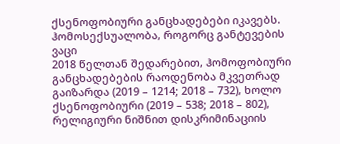ქსენოფობიური განცხადებები იკავებს.
ჰომოსექსუალობა, როგორც განტევების ვაცი
2018 წელთან შედარებით, ჰომოფობიური განცხადებების რაოდენობა მკვეთრად გაიზარდა (2019 – 1214; 2018 – 732), ხოლო ქსენოფობიური (2019 – 538; 2018 – 802), რელიგიური ნიშნით დისკრიმინაციის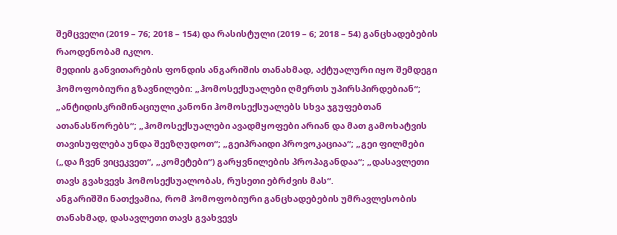შემცველი (2019 – 76; 2018 – 154) და რასისტული (2019 – 6; 2018 – 54) განცხადებების რაოდენობამ იკლო.
მედიის განვითარების ფონდის ანგარიშის თანახმად, აქტუალური იყო შემდეგი ჰომოფობიური გზავნილები: „ჰომოსექსუალები ღმერთს უპირსპირდებიან“; „ანტიდისკრიმინაციული კანონი ჰომოსექსუალებს სხვა ჯგუფებთან ათანასწორებს“; „ჰომოსექსუალები ავადმყოფები არიან და მათ გამოხატვის თავისუფლება უნდა შეეზღუდოთ“; „გეიპრაიდი პროვოკაციაა“; „გეი ფილმები („და ჩვენ ვიცეკვეთ“, „კომეტები“) გარყვნილების პროპაგანდაა“; „დასავლეთი თავს გვახვევს ჰომოსექსუალობას, რუსეთი ებრძვის მას“.
ანგარიშში ნათქვამია, რომ ჰომოფობიური განცხადებების უმრავლესობის თანახმად, დასავლეთი თავს გვახვევს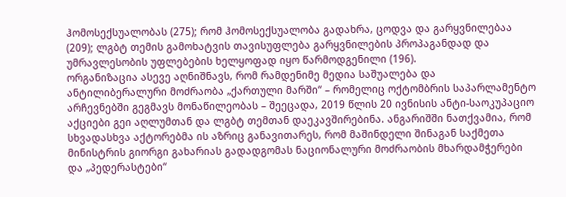ჰომოსექსუალობას (275); რომ ჰომოსექსუალობა გადახრა, ცოდვა და გარყვნილებაა (209); ლგბტ თემის გამოხატვის თავისუფლება გარყვნილების პროპაგანდად და უმრავლესობის უფლებების ხელყოფად იყო წარმოდგენილი (196).
ორგანიზაცია ასევე აღნიშნავს, რომ რამდენიმე მედია საშუალება და ანტილიბერალური მოძრაობა „ქართული მარში“ – რომელიც ოქტომბრის საპარლამენტო არჩევნებში გეგმავს მონაწილეობას – შეეცადა, 2019 წლის 20 ივნისის ანტი-საოკუპაციო აქციები გეი აღლუმთან და ლგბტ თემთან დაეკავშირებინა. ანგარიშში ნათქვამია, რომ სხვადასხვა აქტორებმა ის აზრიც განავითარეს, რომ მაშინდელი შინაგან საქმეთა მინისტრის გიორგი გახარიას გადადგომას ნაციონალური მოძრაობის მხარდამჭერები და „პედერასტები“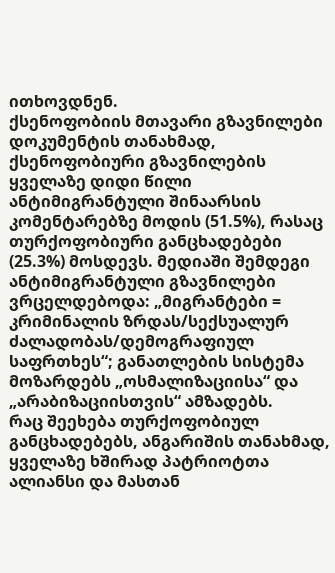ითხოვდნენ.
ქსენოფობიის მთავარი გზავნილები
დოკუმენტის თანახმად, ქსენოფობიური გზავნილების ყველაზე დიდი წილი ანტიმიგრანტული შინაარსის კომენტარებზე მოდის (51.5%), რასაც თურქოფობიური განცხადებები (25.3%) მოსდევს. მედიაში შემდეგი ანტიმიგრანტული გზავნილები ვრცელდებოდა: „მიგრანტები = კრიმინალის ზრდას/სექსუალურ ძალადობას/დემოგრაფიულ საფრთხეს“; განათლების სისტემა მოზარდებს „ოსმალიზაციისა“ და „არაბიზაციისთვის“ ამზადებს.
რაც შეეხება თურქოფობიულ განცხადებებს, ანგარიშის თანახმად, ყველაზე ხშირად პატრიოტთა ალიანსი და მასთან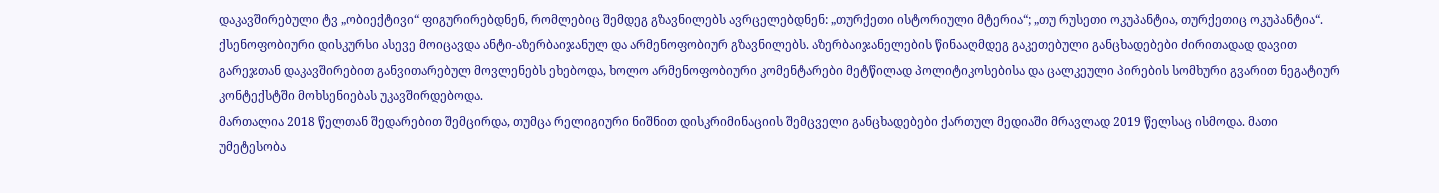დაკავშირებული ტვ „ობიექტივი“ ფიგურირებდნენ, რომლებიც შემდეგ გზავნილებს ავრცელებდნენ: „თურქეთი ისტორიული მტერია“; „თუ რუსეთი ოკუპანტია, თურქეთიც ოკუპანტია“.
ქსენოფობიური დისკურსი ასევე მოიცავდა ანტი-აზერბაიჯანულ და არმენოფობიურ გზავნილებს. აზერბაიჯანელების წინააღმდეგ გაკეთებული განცხადებები ძირითადად დავით გარეჯთან დაკავშირებით განვითარებულ მოვლენებს ეხებოდა, ხოლო არმენოფობიური კომენტარები მეტწილად პოლიტიკოსებისა და ცალკეული პირების სომხური გვარით ნეგატიურ კონტექსტში მოხსენიებას უკავშირდებოდა.
მართალია 2018 წელთან შედარებით შემცირდა, თუმცა რელიგიური ნიშნით დისკრიმინაციის შემცველი განცხადებები ქართულ მედიაში მრავლად 2019 წელსაც ისმოდა. მათი უმეტესობა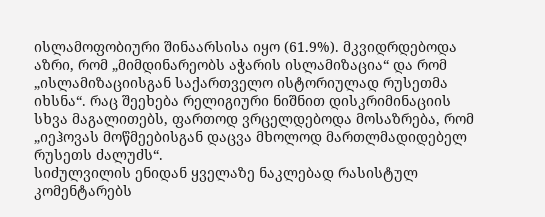ისლამოფობიური შინაარსისა იყო (61.9%). მკვიდრდებოდა აზრი, რომ „მიმდინარეობს აჭარის ისლამიზაცია“ და რომ „ისლამიზაციისგან საქართველო ისტორიულად რუსეთმა იხსნა“. რაც შეეხება რელიგიური ნიშნით დისკრიმინაციის სხვა მაგალითებს, ფართოდ ვრცელდებოდა მოსაზრება, რომ „იეჰოვას მოწმეებისგან დაცვა მხოლოდ მართლმადიდებელ რუსეთს ძალუძს“.
სიძულვილის ენიდან ყველაზე ნაკლებად რასისტულ კომენტარებს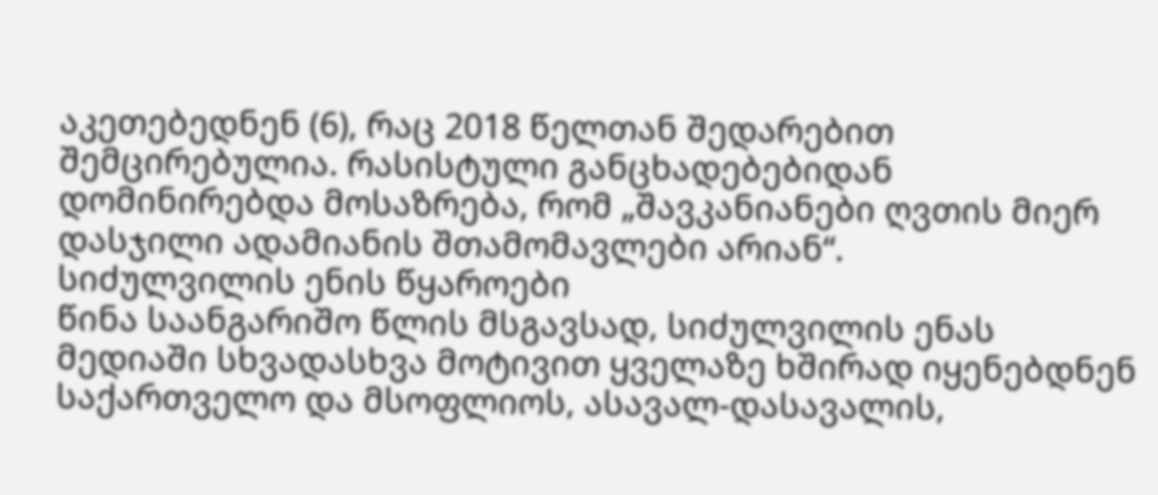აკეთებედნენ (6), რაც 2018 წელთან შედარებით შემცირებულია. რასისტული განცხადებებიდან დომინირებდა მოსაზრება, რომ „შავკანიანები ღვთის მიერ დასჯილი ადამიანის შთამომავლები არიან“.
სიძულვილის ენის წყაროები
წინა საანგარიშო წლის მსგავსად, სიძულვილის ენას მედიაში სხვადასხვა მოტივით ყველაზე ხშირად იყენებდნენ საქართველო და მსოფლიოს, ასავალ-დასავალის,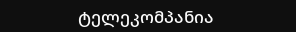ტელეკომპანია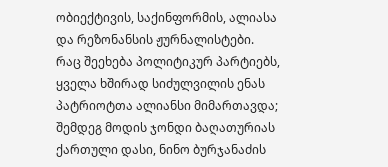ობიექტივის, საქინფორმის, ალიასა და რეზონანსის ჟურნალისტები.
რაც შეეხება პოლიტიკურ პარტიებს, ყველა ხშირად სიძულვილის ენას პატრიოტთა ალიანსი მიმართავდა; შემდეგ მოდის ჯონდი ბაღათურიას ქართული დასი, ნინო ბურჯანაძის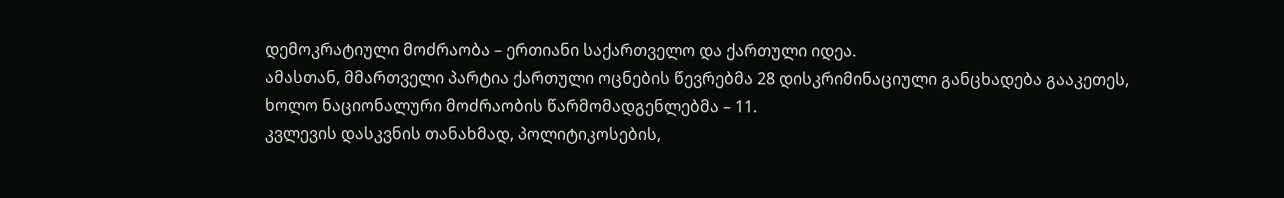დემოკრატიული მოძრაობა – ერთიანი საქართველო და ქართული იდეა.
ამასთან, მმართველი პარტია ქართული ოცნების წევრებმა 28 დისკრიმინაციული განცხადება გააკეთეს, ხოლო ნაციონალური მოძრაობის წარმომადგენლებმა – 11.
კვლევის დასკვნის თანახმად, პოლიტიკოსების,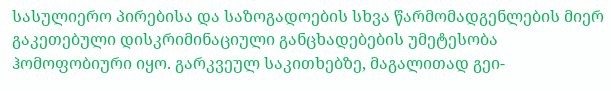სასულიერო პირებისა და საზოგადოების სხვა წარმომადგენლების მიერ გაკეთებული დისკრიმინაციული განცხადებების უმეტესობა ჰომოფობიური იყო. გარკვეულ საკითხებზე, მაგალითად გეი-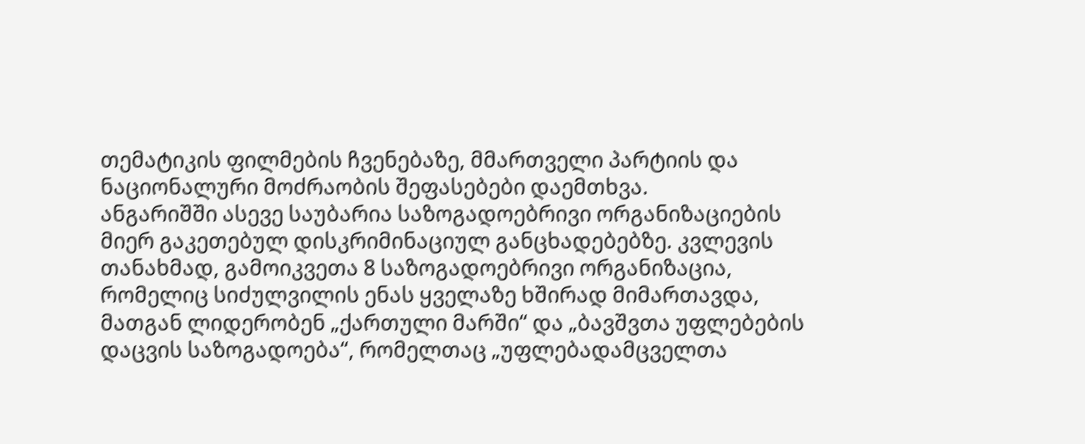თემატიკის ფილმების ჩვენებაზე, მმართველი პარტიის და ნაციონალური მოძრაობის შეფასებები დაემთხვა.
ანგარიშში ასევე საუბარია საზოგადოებრივი ორგანიზაციების მიერ გაკეთებულ დისკრიმინაციულ განცხადებებზე. კვლევის თანახმად, გამოიკვეთა 8 საზოგადოებრივი ორგანიზაცია, რომელიც სიძულვილის ენას ყველაზე ხშირად მიმართავდა, მათგან ლიდერობენ „ქართული მარში“ და „ბავშვთა უფლებების დაცვის საზოგადოება“, რომელთაც „უფლებადამცველთა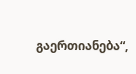გაერთიანება“,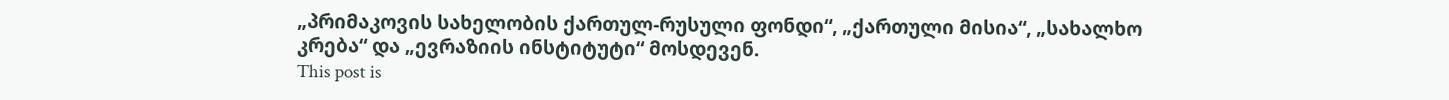„პრიმაკოვის სახელობის ქართულ-რუსული ფონდი“, „ქართული მისია“, „სახალხო კრება“ და „ევრაზიის ინსტიტუტი“ მოსდევენ.
This post is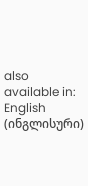also available in: English (ინგლისური)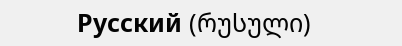Русский (რუსული)